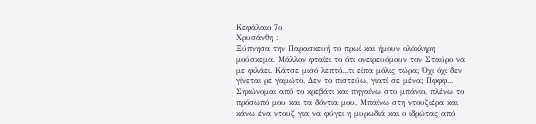Κεφάλαιο 7ο
Χρυσάνθη :
Ξύπνησα την Παρασκευή το πρωί και ήμουν ολόκληρη μούσκεμα. Μάλλον φταίει το ότι ονειρευόμουν τον Σταύρο να με φιλάει. Κάτσε μισό λεπτό...τι είπα μόλις τώρα; Όχι όχι δεν γίνεται ρε γαμώτο. Δεν το πιστεύω, γιατί σε μένα; Πφφφ... Σηκώνομαι από το κρεβάτι και πηγαίνω στο μπάνιο, πλένω το πρόσωπό μου και τα δόντια μου. Μπαίνω στη ντουζιέρα και κάνω ένα ντουζ για να φύγει η μυρωδιά και ο ιδρώτας από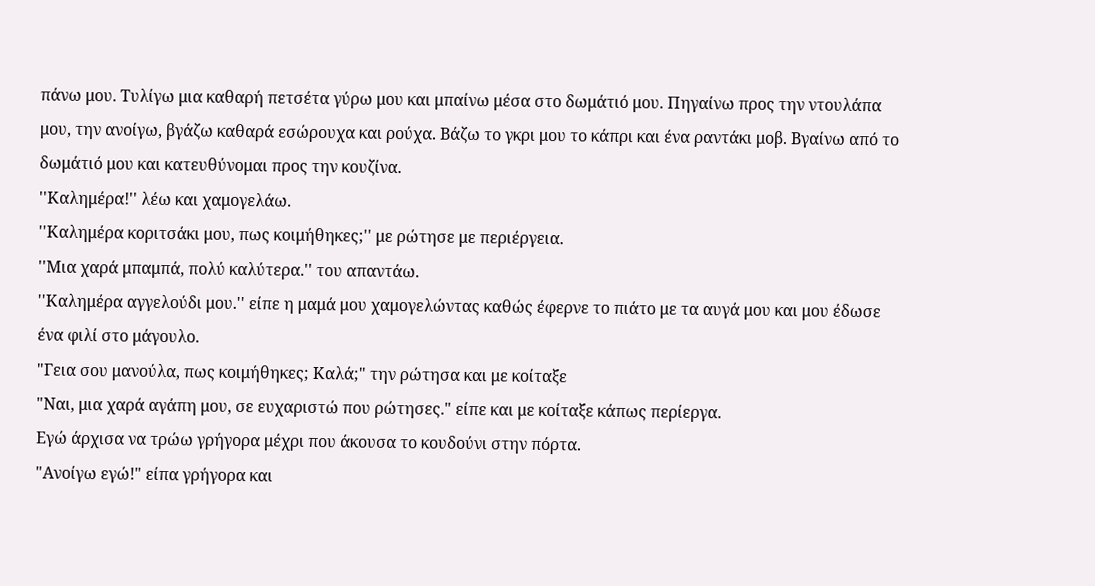πάνω μου. Τυλίγω μια καθαρή πετσέτα γύρω μου και μπαίνω μέσα στο δωμάτιό μου. Πηγαίνω προς την ντουλάπα μου, την ανοίγω, βγάζω καθαρά εσώρουχα και ρούχα. Βάζω το γκρι μου το κάπρι και ένα ραντάκι μοβ. Βγαίνω από το δωμάτιό μου και κατευθύνομαι προς την κουζίνα.
''Καλημέρα!'' λέω και χαμογελάω.
''Καλημέρα κοριτσάκι μου, πως κοιμήθηκες;'' με ρώτησε με περιέργεια.
''Μια χαρά μπαμπά, πολύ καλύτερα.'' του απαντάω.
''Καλημέρα αγγελούδι μου.'' είπε η μαμά μου χαμογελώντας καθώς έφερνε το πιάτο με τα αυγά μου και μου έδωσε ένα φιλί στο μάγουλο.
"Γεια σου μανούλα, πως κοιμήθηκες; Καλά;" την ρώτησα και με κοίταξε
"Ναι, μια χαρά αγάπη μου, σε ευχαριστώ που ρώτησες." είπε και με κοίταξε κάπως περίεργα.
Εγώ άρχισα να τρώω γρήγορα μέχρι που άκουσα το κουδούνι στην πόρτα.
"Ανοίγω εγώ!" είπα γρήγορα και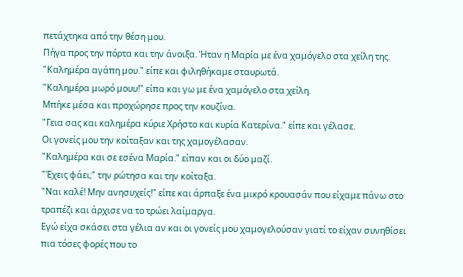πετάχτηκα από την θέση μου.
Πήγα προς την πόρτα και την άνοιξα. Ήταν η Μαρία με ένα χαμόγελο στα χείλη της.
"Καλημέρα αγάπη μου." είπε και φιληθήκαμε σταυρωτά.
"Καλημέρα μωρό μουυ!" είπα και γω με ένα χαμόγελο στα χείλη.
Μπήκε μέσα και προχώρησε προς την κουζίνα.
"Γεια σας και καλημέρα κύριε Χρήστο και κυρία Κατερίνα." είπε και γέλασε.
Οι γονείς μου την κοίταξαν και της χαμογέλασαν.
"Καλημέρα και σε εσένα Μαρία." είπαν και οι δύο μαζί.
"Έχεις φάει;" την ρώτησα και την κοίταξα.
"Ναι καλέ! Μην ανησυχείς!" είπε και άρπαξε ένα μικρό κρουασάν που είχαμε πάνω στο τραπέζι και άρχισε να το τρώει λαίμαργα.
Εγώ είχα σκάσει στα γέλια αν και οι γονείς μου χαμογελούσαν γιατί το είχαν συνηθίσει πια τόσες φορές που το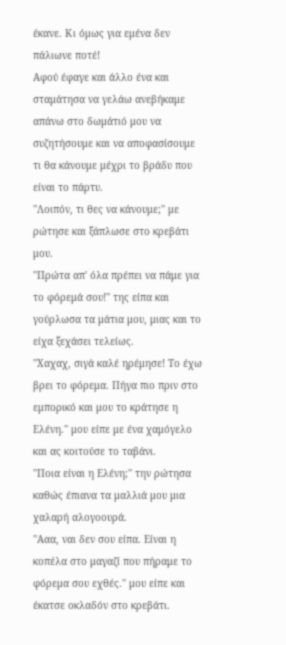έκανε. Κι όμως για εμένα δεν πάλιωνε ποτέ!
Αφού έφαγε και άλλο ένα και σταμάτησα να γελάω ανεβήκαμε απάνω στο δωμάτιό μου να συζητήσουμε και να αποφασίσουμε τι θα κάνουμε μέχρι το βράδυ που είναι το πάρτυ.
''Λοιπόν, τι θες να κάνουμε;'' με ρώτησε και ξάπλωσε στο κρεβάτι μου.
''Πρώτα απ' όλα πρέπει να πάμε για το φόρεμά σου!'' της είπα και γούρλωσα τα μάτια μου, μιας και το είχα ξεχάσει τελείως.
''Χαχαχ, σιγά καλέ ηρέμησε! Το έχω βρει το φόρεμα. Πήγα πιο πριν στο εμπορικό και μου το κράτησε η Ελένη.'' μου είπε με ένα χαμόγελο και ας κοιτούσε το ταβάνι.
''Ποια είναι η Ελένη;'' την ρώτησα καθώς έπιανα τα μαλλιά μου μια χαλαρή αλογοουρά.
''Ααα, ναι δεν σου είπα. Είναι η κοπέλα στο μαγαζί που πήραμε το φόρεμα σου εχθές.'' μου είπε και έκατσε οκλαδόν στο κρεβάτι.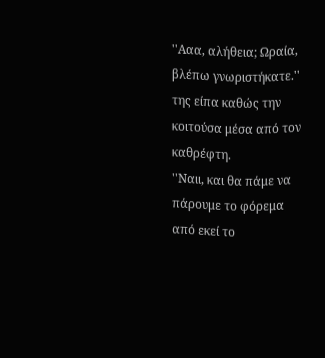''Ααα, αλήθεια; Ωραία, βλέπω γνωριστήκατε.'' της είπα καθώς την κοιτούσα μέσα από τον καθρέφτη.
''Ναιι, και θα πάμε να πάρουμε το φόρεμα από εκεί το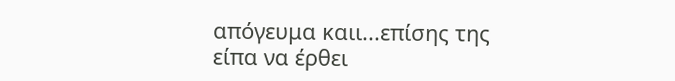απόγευμα καιι...επίσης της είπα να έρθει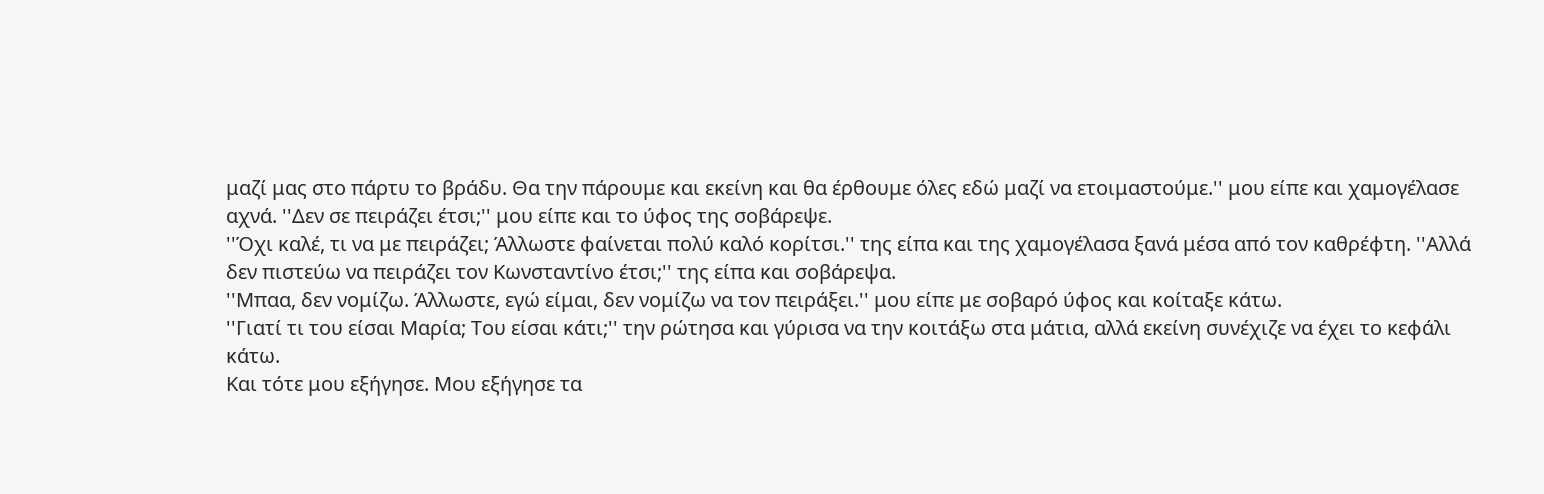μαζί μας στο πάρτυ το βράδυ. Θα την πάρουμε και εκείνη και θα έρθουμε όλες εδώ μαζί να ετοιμαστούμε.'' μου είπε και χαμογέλασε αχνά. ''Δεν σε πειράζει έτσι;'' μου είπε και το ύφος της σοβάρεψε.
''Όχι καλέ, τι να με πειράζει; Άλλωστε φαίνεται πολύ καλό κορίτσι.'' της είπα και της χαμογέλασα ξανά μέσα από τον καθρέφτη. ''Αλλά δεν πιστεύω να πειράζει τον Κωνσταντίνο έτσι;'' της είπα και σοβάρεψα.
''Μπαα, δεν νομίζω. Άλλωστε, εγώ είμαι, δεν νομίζω να τον πειράξει.'' μου είπε με σοβαρό ύφος και κοίταξε κάτω.
''Γιατί τι του είσαι Μαρία; Του είσαι κάτι;'' την ρώτησα και γύρισα να την κοιτάξω στα μάτια, αλλά εκείνη συνέχιζε να έχει το κεφάλι κάτω.
Και τότε μου εξήγησε. Μου εξήγησε τα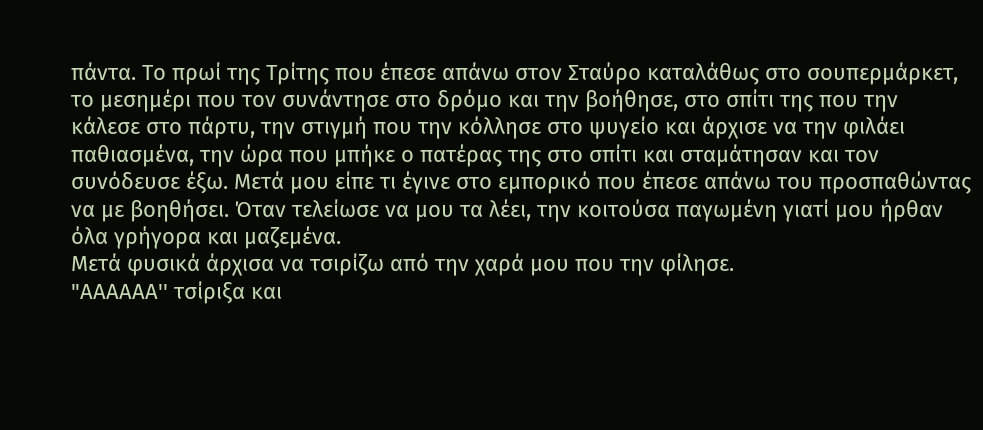πάντα. Το πρωί της Τρίτης που έπεσε απάνω στον Σταύρο καταλάθως στο σουπερμάρκετ, το μεσημέρι που τον συνάντησε στο δρόμο και την βοήθησε, στο σπίτι της που την κάλεσε στο πάρτυ, την στιγμή που την κόλλησε στο ψυγείο και άρχισε να την φιλάει παθιασμένα, την ώρα που μπήκε ο πατέρας της στο σπίτι και σταμάτησαν και τον συνόδευσε έξω. Μετά μου είπε τι έγινε στο εμπορικό που έπεσε απάνω του προσπαθώντας να με βοηθήσει. Όταν τελείωσε να μου τα λέει, την κοιτούσα παγωμένη γιατί μου ήρθαν όλα γρήγορα και μαζεμένα.
Μετά φυσικά άρχισα να τσιρίζω από την χαρά μου που την φίλησε.
"ΑΑΑΑΑΑ'' τσίριξα και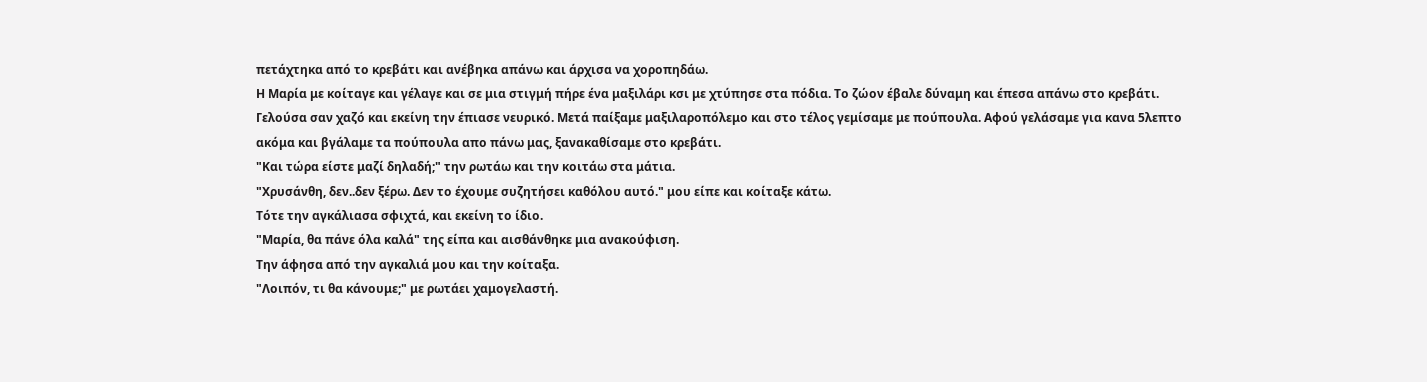πετάχτηκα από το κρεβάτι και ανέβηκα απάνω και άρχισα να χοροπηδάω.
Η Μαρία με κοίταγε και γέλαγε και σε μια στιγμή πήρε ένα μαξιλάρι κσι με χτύπησε στα πόδια. Το ζώον έβαλε δύναμη και έπεσα απάνω στο κρεβάτι. Γελούσα σαν χαζό και εκείνη την έπιασε νευρικό. Μετά παίξαμε μαξιλαροπόλεμο και στο τέλος γεμίσαμε με πούπουλα. Αφού γελάσαμε για κανα 5λεπτο ακόμα και βγάλαμε τα πούπουλα απο πάνω μας, ξανακαθίσαμε στο κρεβάτι.
"Και τώρα είστε μαζί δηλαδή;" την ρωτάω και την κοιτάω στα μάτια.
"Χρυσάνθη, δεν..δεν ξέρω. Δεν το έχουμε συζητήσει καθόλου αυτό." μου είπε και κοίταξε κάτω.
Τότε την αγκάλιασα σφιχτά, και εκείνη το ίδιο.
"Μαρία, θα πάνε όλα καλά" της είπα και αισθάνθηκε μια ανακούφιση.
Την άφησα από την αγκαλιά μου και την κοίταξα.
"Λοιπόν, τι θα κάνουμε;" με ρωτάει χαμογελαστή.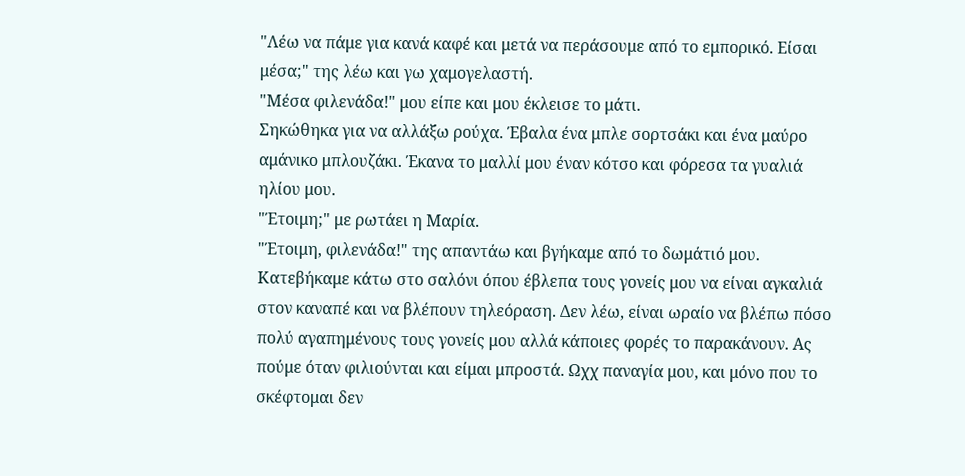"Λέω να πάμε για κανά καφέ και μετά να περάσουμε από το εμπορικό. Είσαι μέσα;" της λέω και γω χαμογελαστή.
"Μέσα φιλενάδα!" μου είπε και μου έκλεισε το μάτι.
Σηκώθηκα για να αλλάξω ρούχα. Έβαλα ένα μπλε σορτσάκι και ένα μαύρο αμάνικο μπλουζάκι. Έκανα το μαλλί μου έναν κότσο και φόρεσα τα γυαλιά ηλίου μου.
"Έτοιμη;" με ρωτάει η Μαρία.
"Έτοιμη, φιλενάδα!" της απαντάω και βγήκαμε από το δωμάτιό μου.
Κατεβήκαμε κάτω στο σαλόνι όπου έβλεπα τους γονείς μου να είναι αγκαλιά στον καναπέ και να βλέπουν τηλεόραση. Δεν λέω, είναι ωραίο να βλέπω πόσο πολύ αγαπημένους τους γονείς μου αλλά κάποιες φορές το παρακάνουν. Ας πούμε όταν φιλιούνται και είμαι μπροστά. Ωχχ παναγία μου, και μόνο που το σκέφτομαι δεν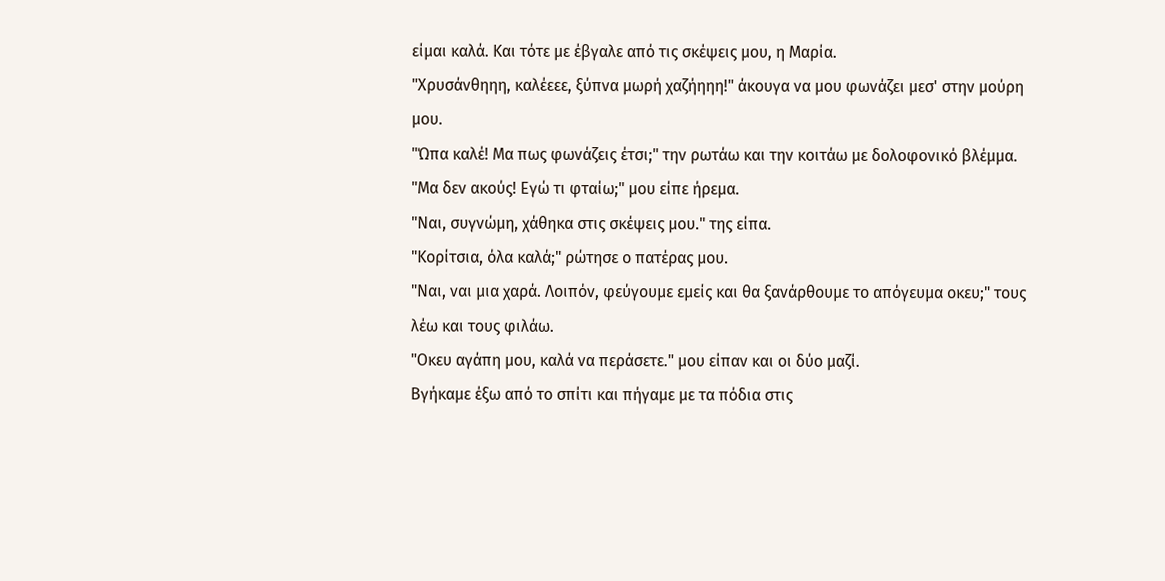είμαι καλά. Και τότε με έβγαλε από τις σκέψεις μου, η Μαρία.
"Χρυσάνθηηη, καλέεεε, ξύπνα μωρή χαζήηηη!" άκουγα να μου φωνάζει μεσ' στην μούρη μου.
"Ώπα καλέ! Μα πως φωνάζεις έτσι;" την ρωτάω και την κοιτάω με δολοφονικό βλέμμα.
"Μα δεν ακούς! Εγώ τι φταίω;" μου είπε ήρεμα.
"Ναι, συγνώμη, χάθηκα στις σκέψεις μου." της είπα.
"Κορίτσια, όλα καλά;" ρώτησε ο πατέρας μου.
"Ναι, ναι μια χαρά. Λοιπόν, φεύγουμε εμείς και θα ξανάρθουμε το απόγευμα οκευ;" τους λέω και τους φιλάω.
"Οκευ αγάπη μου, καλά να περάσετε." μου είπαν και οι δύο μαζί.
Βγήκαμε έξω από το σπίτι και πήγαμε με τα πόδια στις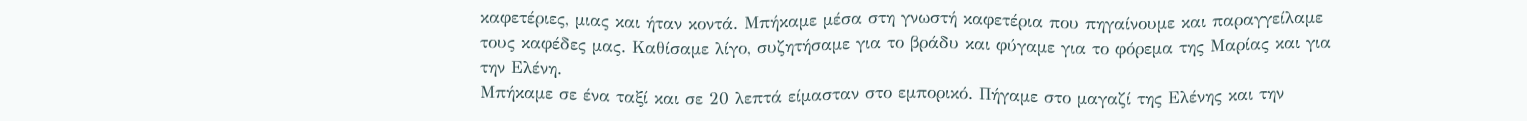καφετέριες, μιας και ήταν κοντά. Μπήκαμε μέσα στη γνωστή καφετέρια που πηγαίνουμε και παραγγείλαμε τους καφέδες μας. Καθίσαμε λίγο, συζητήσαμε για το βράδυ και φύγαμε για το φόρεμα της Μαρίας και για την Ελένη.
Μπήκαμε σε ένα ταξί και σε 20 λεπτά είμασταν στο εμπορικό. Πήγαμε στο μαγαζί της Ελένης και την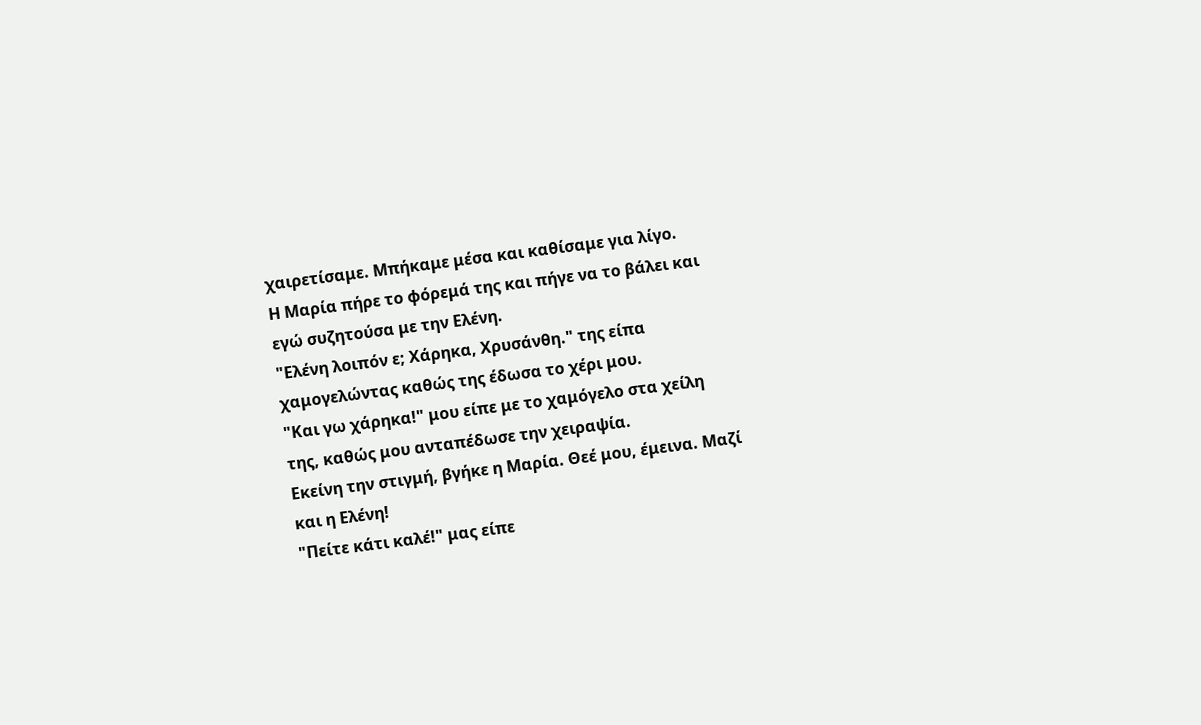χαιρετίσαμε. Μπήκαμε μέσα και καθίσαμε για λίγο.
Η Μαρία πήρε το φόρεμά της και πήγε να το βάλει και εγώ συζητούσα με την Ελένη.
"Ελένη λοιπόν ε; Χάρηκα, Χρυσάνθη." της είπα χαμογελώντας καθώς της έδωσα το χέρι μου.
"Και γω χάρηκα!" μου είπε με το χαμόγελο στα χείλη της, καθώς μου ανταπέδωσε την χειραψία.
Εκείνη την στιγμή, βγήκε η Μαρία. Θεέ μου, έμεινα. Μαζί και η Ελένη!
"Πείτε κάτι καλέ!" μας είπε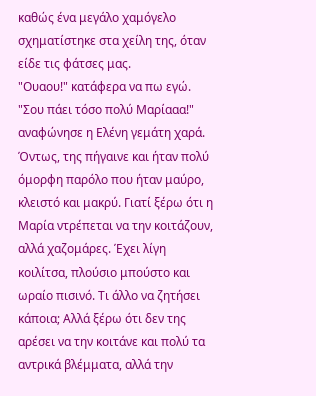καθώς ένα μεγάλο χαμόγελο σχηματίστηκε στα χείλη της, όταν είδε τις φάτσες μας.
"Ουαου!" κατάφερα να πω εγώ.
"Σου πάει τόσο πολύ Μαρίααα!" αναφώνησε η Ελένη γεμάτη χαρά.
Όντως, της πήγαινε και ήταν πολύ όμορφη παρόλο που ήταν μαύρο, κλειστό και μακρύ. Γιατί ξέρω ότι η Μαρία ντρέπεται να την κοιτάζουν, αλλά χαζομάρες. Έχει λίγη κοιλίτσα, πλούσιο μπούστο και ωραίο πισινό. Τι άλλο να ζητήσει κάποια; Αλλά ξέρω ότι δεν της αρέσει να την κοιτάνε και πολύ τα αντρικά βλέμματα, αλλά την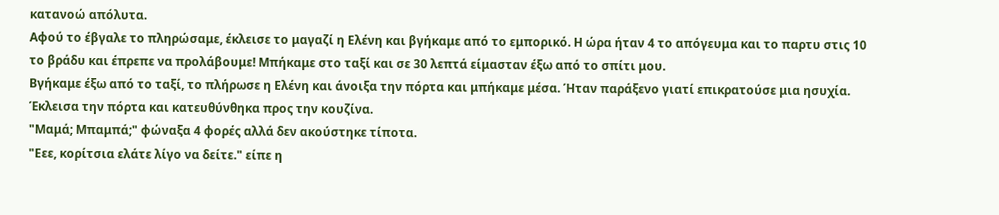κατανοώ απόλυτα.
Αφού το έβγαλε το πληρώσαμε, έκλεισε το μαγαζί η Ελένη και βγήκαμε από το εμπορικό. Η ώρα ήταν 4 το απόγευμα και το παρτυ στις 10 το βράδυ και έπρεπε να προλάβουμε! Μπήκαμε στο ταξί και σε 30 λεπτά είμασταν έξω από το σπίτι μου.
Βγήκαμε έξω από το ταξί, το πλήρωσε η Ελένη και άνοιξα την πόρτα και μπήκαμε μέσα. Ήταν παράξενο γιατί επικρατούσε μια ησυχία. Έκλεισα την πόρτα και κατευθύνθηκα προς την κουζίνα.
"Μαμά; Μπαμπά;" φώναξα 4 φορές αλλά δεν ακούστηκε τίποτα.
"Εεε, κορίτσια ελάτε λίγο να δείτε." είπε η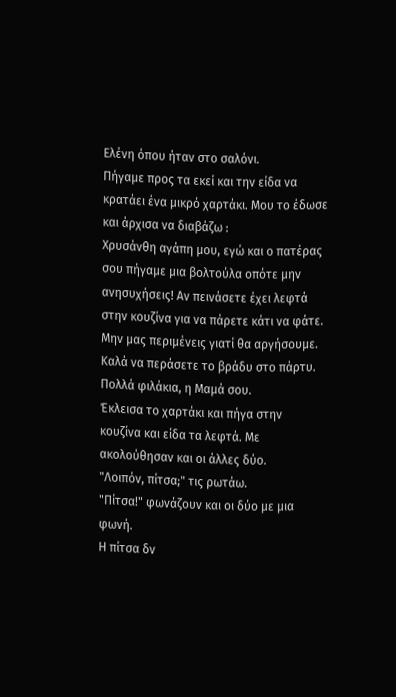Ελένη όπου ήταν στο σαλόνι.
Πήγαμε προς τα εκεί και την είδα να κρατάει ένα μικρό χαρτάκι. Μου το έδωσε και άρχισα να διαβάζω :
Χρυσάνθη αγάπη μου, εγώ και ο πατέρας σου πήγαμε μια βολτούλα οπότε μην ανησυχήσεις! Αν πεινάσετε έχει λεφτά στην κουζίνα για να πάρετε κάτι να φάτε. Μην μας περιμένεις γιατί θα αργήσουμε. Καλά να περάσετε το βράδυ στο πάρτυ.
Πολλά φιλάκια, η Μαμά σου.
Έκλεισα το χαρτάκι και πήγα στην κουζίνα και είδα τα λεφτά. Με ακολούθησαν και οι άλλες δύο.
"Λοιπόν, πίτσα;" τις ρωτάω.
"Πίτσα!" φωνάζουν και οι δύο με μια φωνή.
Η πίτσα δν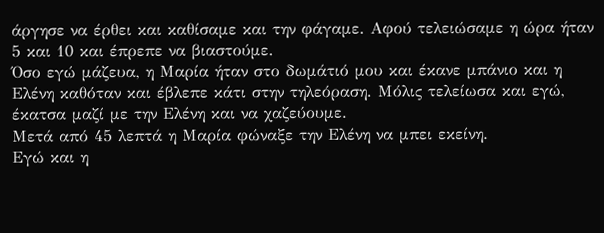άργησε να έρθει και καθίσαμε και την φάγαμε. Αφού τελειώσαμε η ώρα ήταν 5 και 10 και έπρεπε να βιαστούμε.
Όσο εγώ μάζευα, η Μαρία ήταν στο δωμάτιό μου και έκανε μπάνιο και η Ελένη καθόταν και έβλεπε κάτι στην τηλεόραση. Μόλις τελείωσα και εγώ, έκατσα μαζί με την Ελένη και να χαζεύουμε.
Μετά από 45 λεπτά η Μαρία φώναξε την Ελένη να μπει εκείνη.
Εγώ και η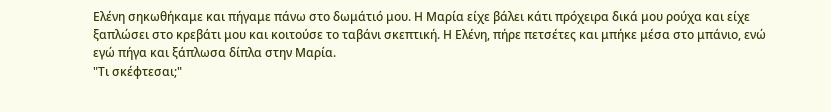Ελένη σηκωθήκαμε και πήγαμε πάνω στο δωμάτιό μου. Η Μαρία είχε βάλει κάτι πρόχειρα δικά μου ρούχα και είχε ξαπλώσει στο κρεβάτι μου και κοιτούσε το ταβάνι σκεπτική. Η Ελένη, πήρε πετσέτες και μπήκε μέσα στο μπάνιο, ενώ εγώ πήγα και ξάπλωσα δίπλα στην Μαρία.
"Τι σκέφτεσαι;"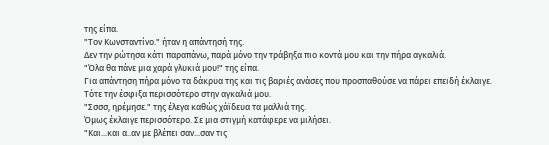της είπα.
"Τον Κωνσταντίνο." ήταν η απάντησή της.
Δεν την ρώτησα κάτι παραπάνω, παρά μόνο την τράβηξα πιο κοντά μου και την πήρα αγκαλιά.
"Όλα θα πάνε μια χαρά γλυκιά μου!" της είπα.
Για απάντηση πήρα μόνο τα δάκρυα της και τις βαριές ανάσες που προσπαθούσε να πάρει επειδή έκλαιγε.
Τότε την έσφιξα περισσότερο στην αγκαλιά μου.
"Σσσσ, ηρέμησε." της έλεγα καθώς χάϊδευα τα μαλλιά της.
Όμως έκλαιγε περισσότερο. Σε μια στιγμή κατάφερε να μιλήσει.
"Και...και α..αν με βλέπει σαν...σαν τις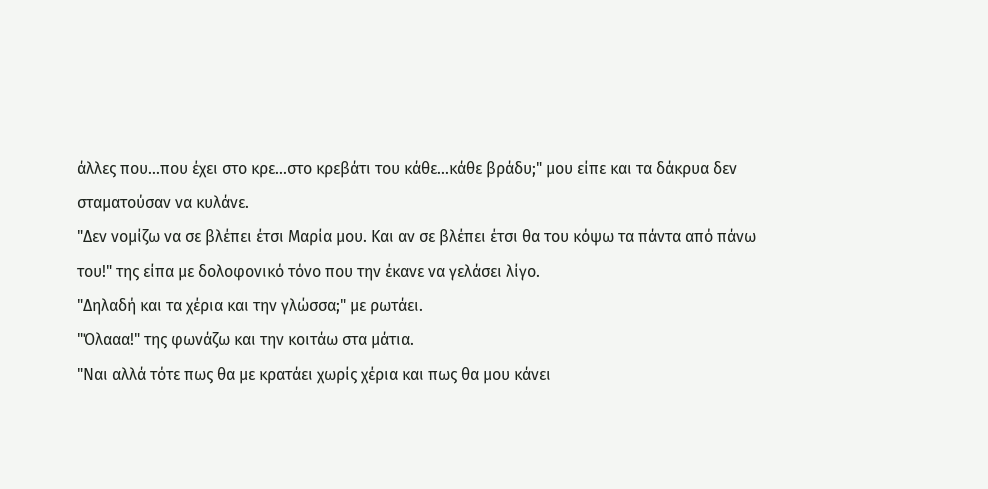άλλες που...που έχει στο κρε...στο κρεβάτι του κάθε...κάθε βράδυ;" μου είπε και τα δάκρυα δεν σταματούσαν να κυλάνε.
"Δεν νομίζω να σε βλέπει έτσι Μαρία μου. Και αν σε βλέπει έτσι θα του κόψω τα πάντα από πάνω του!" της είπα με δολοφονικό τόνο που την έκανε να γελάσει λίγο.
"Δηλαδή και τα χέρια και την γλώσσα;" με ρωτάει.
"Όλααα!" της φωνάζω και την κοιτάω στα μάτια.
"Ναι αλλά τότε πως θα με κρατάει χωρίς χέρια και πως θα μου κάνει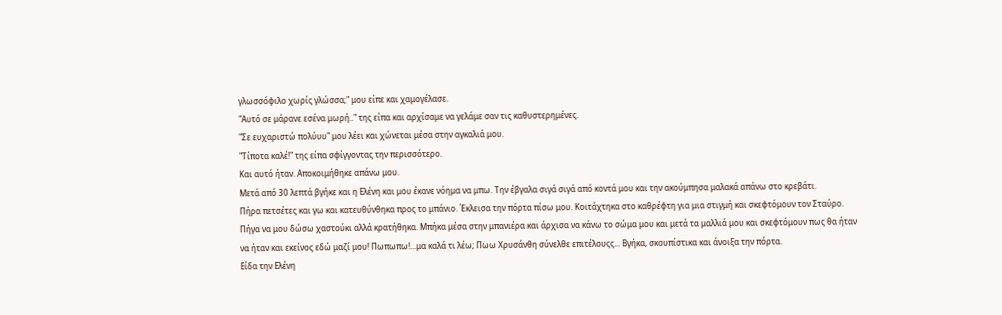γλωσσόφιλο χωρίς γλώσσα;" μου είπε και χαμογέλασε.
"Αυτό σε μάρανε εσένα μωρή.." της είπα και αρχίσαμε να γελάμε σαν τις καθυστερημένες.
"Σε ευχαριστώ πολύυυ" μου λέει και χώνεται μέσα στην αγκαλιά μου.
"Τίποτα καλέ!" της είπα σφίγγοντας την περισσότερο.
Και αυτό ήταν. Αποκοιμήθηκε απάνω μου.
Μετά από 30 λεπτά βγήκε και η Ελένη και μου έκανε νόημα να μπω. Την έβγαλα σιγά σιγά από κοντά μου και την ακούμπησα μαλακά απάνω στο κρεβάτι.
Πήρα πετσέτες και γω και κατευθύνθηκα προς το μπάνιο. Έκλεισα την πόρτα πίσω μου. Κοιτάχτηκα στο καθρέφτη για μια στιγμή και σκεφτόμουν τον Σταύρο. Πήγα να μου δώσω χαστούκι αλλά κρατήθηκα. Μπήκα μέσα στην μπανιέρα και άρχισα να κάνω το σώμα μου και μετά τα μαλλιά μου και σκεφτόμουν πως θα ήταν να ήταν και εκείνος εδώ μαζί μου! Πωπωπω!...μα καλά τι λέω; Πωω Χρυσάνθη σύνελθε επιτέλουςς... Βγήκα, σκουπίστικα και άνοιξα την πόρτα.
Είδα την Ελένη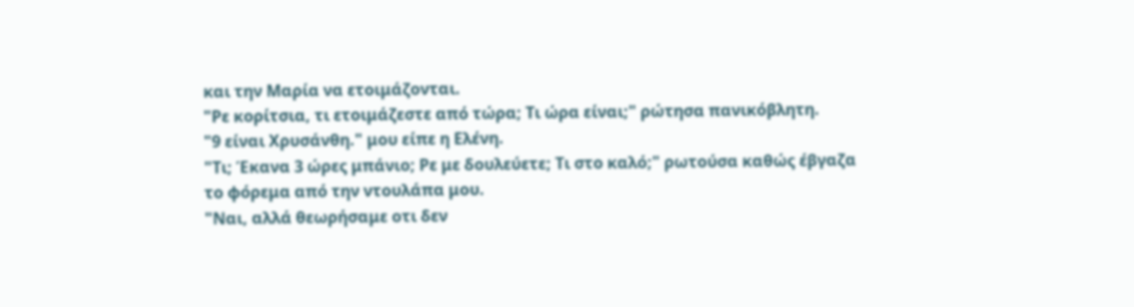και την Μαρία να ετοιμάζονται.
"Ρε κορίτσια, τι ετοιμάζεστε από τώρα; Τι ώρα είναι;" ρώτησα πανικόβλητη.
"9 είναι Χρυσάνθη." μου είπε η Ελένη.
"Τι; Έκανα 3 ώρες μπάνιο; Ρε με δουλεύετε; Τι στο καλό;" ρωτούσα καθώς έβγαζα το φόρεμα από την ντουλάπα μου.
"Ναι, αλλά θεωρήσαμε οτι δεν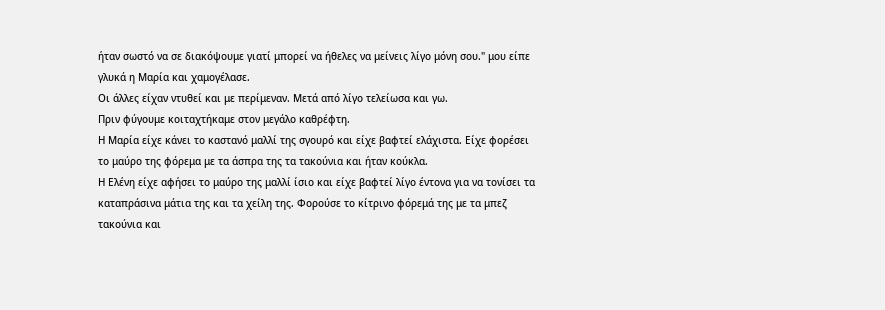ήταν σωστό να σε διακόψουμε γιατί μπορεί να ήθελες να μείνεις λίγο μόνη σου." μου είπε γλυκά η Μαρία και χαμογέλασε.
Οι άλλες είχαν ντυθεί και με περίμεναν. Μετά από λίγο τελείωσα και γω.
Πριν φύγουμε κοιταχτήκαμε στον μεγάλο καθρέφτη.
Η Μαρία είχε κάνει το καστανό μαλλί της σγουρό και είχε βαφτεί ελάχιστα. Είχε φορέσει το μαύρο της φόρεμα με τα άσπρα της τα τακούνια και ήταν κούκλα.
Η Ελένη είχε αφήσει το μαύρο της μαλλί ίσιο και είχε βαφτεί λίγο έντονα για να τονίσει τα καταπράσινα μάτια της και τα χείλη της. Φορούσε το κίτρινο φόρεμά της με τα μπεζ τακούνια και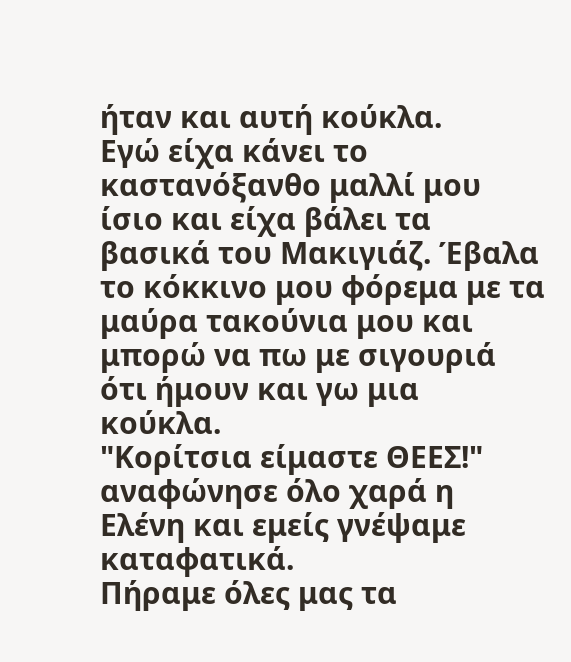ήταν και αυτή κούκλα.
Εγώ είχα κάνει το καστανόξανθο μαλλί μου ίσιο και είχα βάλει τα βασικά του Μακιγιάζ. Έβαλα το κόκκινο μου φόρεμα με τα μαύρα τακούνια μου και μπορώ να πω με σιγουριά ότι ήμουν και γω μια κούκλα.
"Κορίτσια είμαστε ΘΕΕΣ!" αναφώνησε όλο χαρά η Ελένη και εμείς γνέψαμε καταφατικά.
Πήραμε όλες μας τα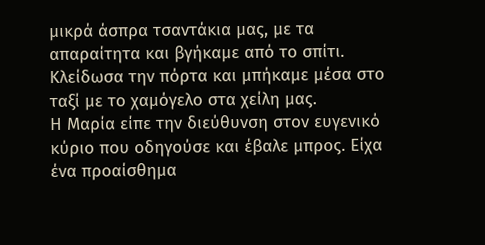μικρά άσπρα τσαντάκια μας, με τα απαραίτητα και βγήκαμε από το σπίτι. Κλείδωσα την πόρτα και μπήκαμε μέσα στο ταξί με το χαμόγελο στα χείλη μας.
Η Μαρία είπε την διεύθυνση στον ευγενικό κύριο που οδηγούσε και έβαλε μπρος. Είχα ένα προαίσθημα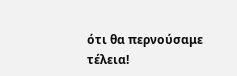ότι θα περνούσαμε τέλεια!